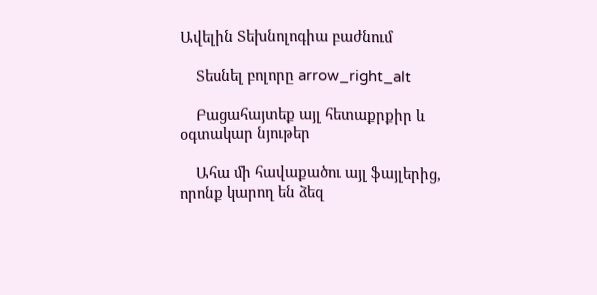Ավելին Տեխնոլոգիա բաժնում

    Տեսնել բոլորը arrow_right_alt

    Բացահայտեք այլ հետաքրքիր և օգտակար նյութեր

    Ահա մի հավաքածու այլ ֆայլերից, որոնք կարող են ձեզ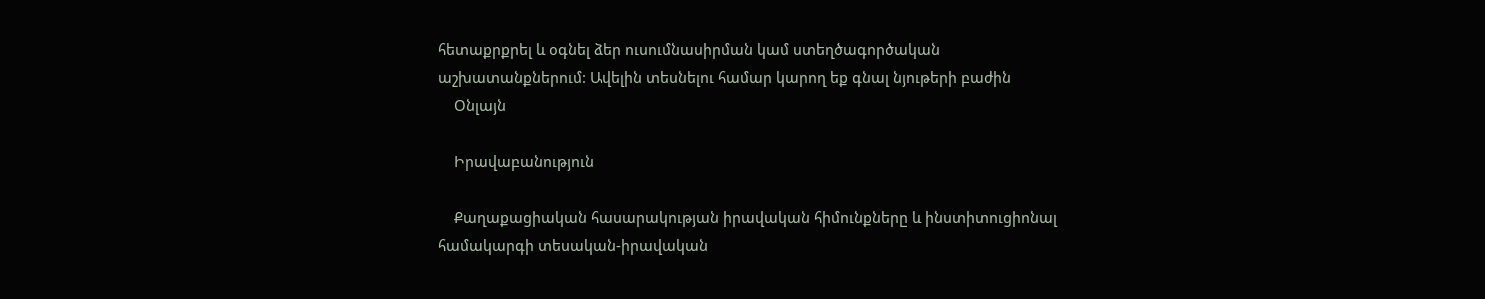հետաքրքրել և օգնել ձեր ուսումնասիրման կամ ստեղծագործական աշխատանքներում: Ավելին տեսնելու համար կարող եք գնալ նյութերի բաժին
    Օնլայն

    Իրավաբանություն

    Քաղաքացիական հասարակության իրավական հիմունքները և ինստիտուցիոնալ համակարգի տեսական-իրավական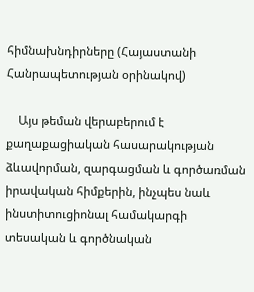հիմնախնդիրները (Հայաստանի Հանրապետության օրինակով)

    Այս թեման վերաբերում է քաղաքացիական հասարակության ձևավորման, զարգացման և գործառման իրավական հիմքերին, ինչպես նաև ինստիտուցիոնալ համակարգի տեսական և գործնական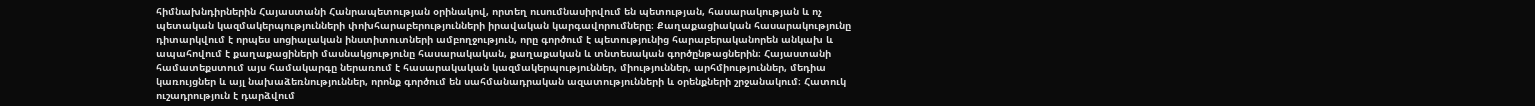հիմնախնդիրներին Հայաստանի Հանրապետության օրինակով, որտեղ ուսումնասիրվում են պետության, հասարակության և ոչ պետական կազմակերպությունների փոխհարաբերությունների իրավական կարգավորումները։ Քաղաքացիական հասարակությունը դիտարկվում է որպես սոցիալական ինստիտուտների ամբողջություն, որը գործում է պետությունից հարաբերականորեն անկախ և ապահովում է քաղաքացիների մասնակցությունը հասարակական, քաղաքական և տնտեսական գործընթացներին։ Հայաստանի համատեքստում այս համակարգը ներառում է հասարակական կազմակերպություններ, միություններ, արհմիություններ, մեդիա կառույցներ և այլ նախաձեռնություններ, որոնք գործում են սահմանադրական ազատությունների և օրենքների շրջանակում։ Հատուկ ուշադրություն է դարձվում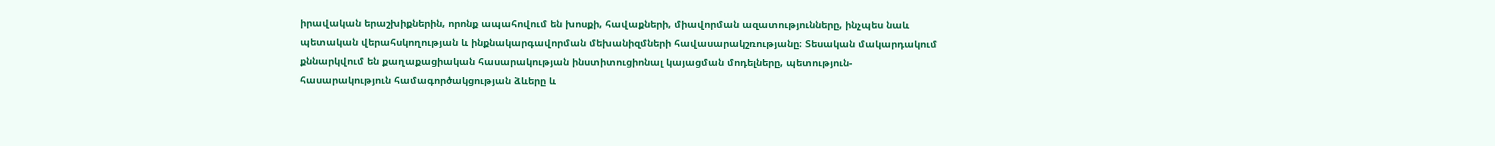իրավական երաշխիքներին, որոնք ապահովում են խոսքի, հավաքների, միավորման ազատությունները, ինչպես նաև պետական վերահսկողության և ինքնակարգավորման մեխանիզմների հավասարակշռությանը։ Տեսական մակարդակում քննարկվում են քաղաքացիական հասարակության ինստիտուցիոնալ կայացման մոդելները, պետություն-հասարակություն համագործակցության ձևերը և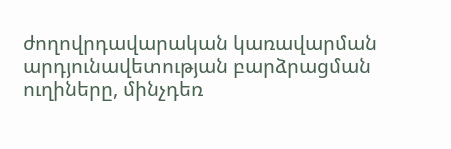ժողովրդավարական կառավարման արդյունավետության բարձրացման ուղիները, մինչդեռ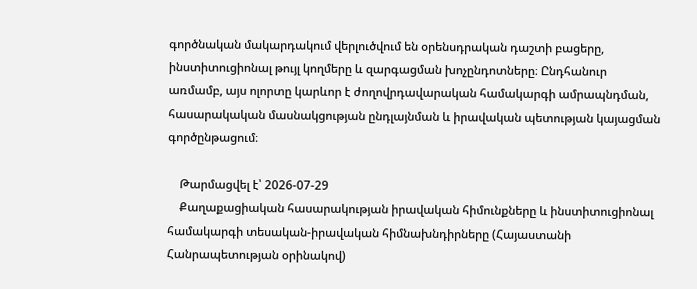գործնական մակարդակում վերլուծվում են օրենսդրական դաշտի բացերը, ինստիտուցիոնալ թույլ կողմերը և զարգացման խոչընդոտները։ Ընդհանուր առմամբ, այս ոլորտը կարևոր է ժողովրդավարական համակարգի ամրապնդման, հասարակական մասնակցության ընդլայնման և իրավական պետության կայացման գործընթացում։

    Թարմացվել է՝ 2026-07-29
    Քաղաքացիական հասարակության իրավական հիմունքները և ինստիտուցիոնալ համակարգի տեսական-իրավական հիմնախնդիրները (Հայաստանի Հանրապետության օրինակով)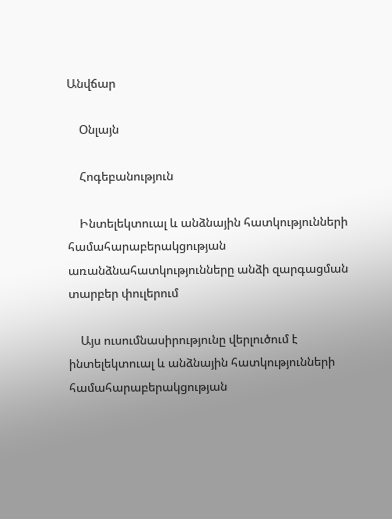Անվճար

    Օնլայն

    Հոգեբանություն

    Ինտելեկտուալ և անձնային հատկությունների համահարաբերակցության առանձնահատկությունները անձի զարգացման տարբեր փուլերում

    Այս ուսումնասիրությունը վերլուծում է ինտելեկտուալ և անձնային հատկությունների համահարաբերակցության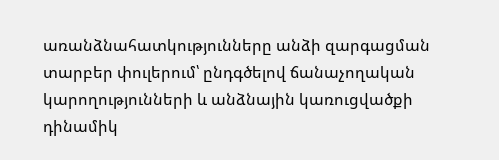առանձնահատկությունները անձի զարգացման տարբեր փուլերում՝ ընդգծելով ճանաչողական կարողությունների և անձնային կառուցվածքի դինամիկ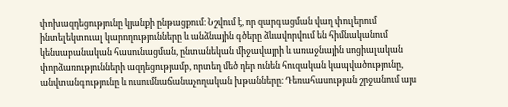փոխազդեցությունը կյանքի ընթացքում։ Նշվում է, որ զարգացման վաղ փուլերում ինտելեկտուալ կարողությունները և անձնային գծերը ձևավորվում են հիմնականում կենսաբանական հասունացման, ընտանեկան միջավայրի և առաջնային սոցիալական փորձառությունների ազդեցությամբ, որտեղ մեծ դեր ունեն հուզական կապվածությունը, անվտանգությունը և ուսումնաճանաչողական խթանները։ Դեռահասության շրջանում այս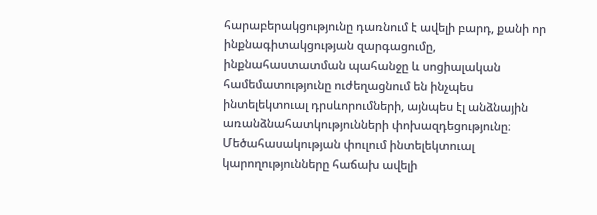հարաբերակցությունը դառնում է ավելի բարդ, քանի որ ինքնագիտակցության զարգացումը, ինքնահաստատման պահանջը և սոցիալական համեմատությունը ուժեղացնում են ինչպես ինտելեկտուալ դրսևորումների, այնպես էլ անձնային առանձնահատկությունների փոխազդեցությունը։ Մեծահասակության փուլում ինտելեկտուալ կարողությունները հաճախ ավելի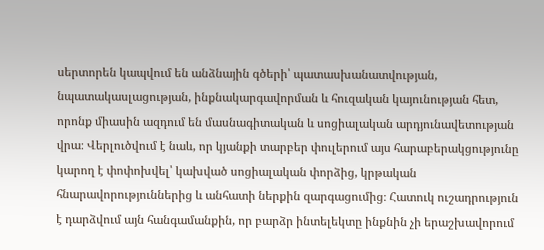սերտորեն կապվում են անձնային գծերի՝ պատասխանատվության, նպատակասլացության, ինքնակարգավորման և հուզական կայունության հետ, որոնք միասին ազդում են մասնագիտական և սոցիալական արդյունավետության վրա։ Վերլուծվում է նաև, որ կյանքի տարբեր փուլերում այս հարաբերակցությունը կարող է փոփոխվել՝ կախված սոցիալական փորձից, կրթական հնարավորություններից և անհատի ներքին զարգացումից։ Հատուկ ուշադրություն է դարձվում այն հանգամանքին, որ բարձր ինտելեկտը ինքնին չի երաշխավորում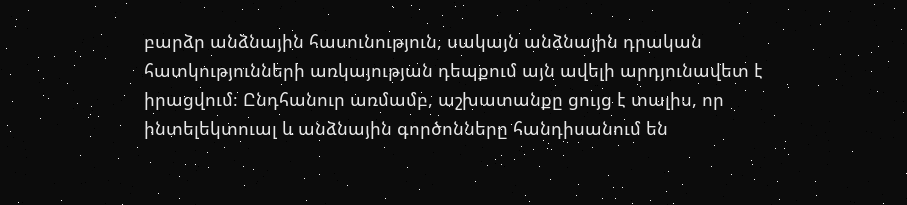բարձր անձնային հասունություն, սակայն անձնային դրական հատկությունների առկայության դեպքում այն ավելի արդյունավետ է իրացվում։ Ընդհանուր առմամբ, աշխատանքը ցույց է տալիս, որ ինտելեկտուալ և անձնային գործոնները հանդիսանում են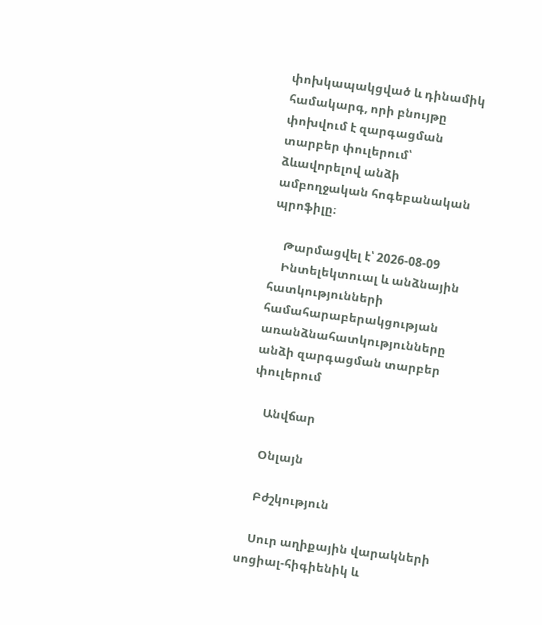փոխկապակցված և դինամիկ համակարգ, որի բնույթը փոխվում է զարգացման տարբեր փուլերում՝ ձևավորելով անձի ամբողջական հոգեբանական պրոֆիլը։

    Թարմացվել է՝ 2026-08-09
    Ինտելեկտուալ և անձնային հատկությունների համահարաբերակցության առանձնահատկությունները անձի զարգացման տարբեր փուլերում

    Անվճար

    Օնլայն

    Բժշկություն

    Սուր աղիքային վարակների սոցիալ-հիգիենիկ և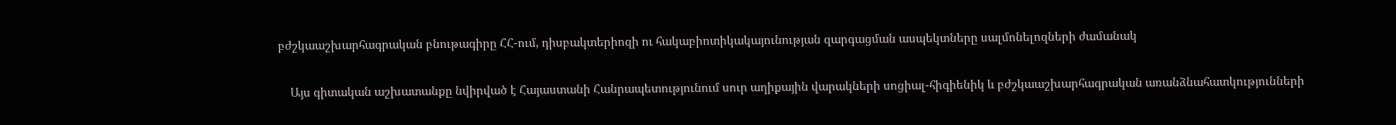բժշկաաշխարհագրական բնութագիրը ՀՀ-ում, դիսբակտերիոզի ու հակաբիոտիկակայունության զարգացման ասպեկտները սալմոնելոզների ժամանակ

    Այս գիտական աշխատանքը նվիրված է Հայաստանի Հանրապետությունում սուր աղիքային վարակների սոցիալ-հիգիենիկ և բժշկաաշխարհագրական առանձնահատկությունների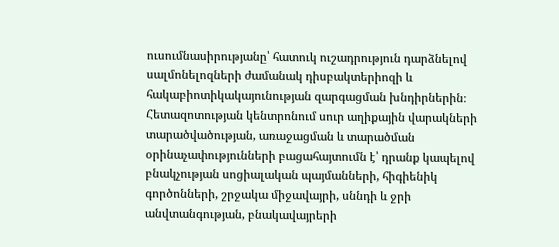ուսումնասիրությանը՝ հատուկ ուշադրություն դարձնելով սալմոնելոզների ժամանակ դիսբակտերիոզի և հակաբիոտիկակայունության զարգացման խնդիրներին։ Հետազոտության կենտրոնում սուր աղիքային վարակների տարածվածության, առաջացման և տարածման օրինաչափությունների բացահայտումն է՝ դրանք կապելով բնակչության սոցիալական պայմանների, հիգիենիկ գործոնների, շրջակա միջավայրի, սննդի և ջրի անվտանգության, բնակավայրերի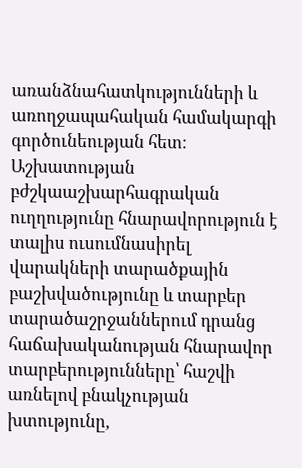առանձնահատկությունների և առողջապահական համակարգի գործունեության հետ։ Աշխատության բժշկաաշխարհագրական ուղղությունը հնարավորություն է տալիս ուսումնասիրել վարակների տարածքային բաշխվածությունը և տարբեր տարածաշրջաններում դրանց հաճախականության հնարավոր տարբերությունները՝ հաշվի առնելով բնակչության խտությունը,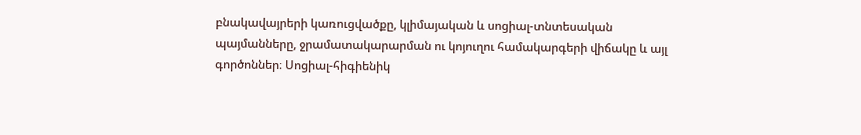բնակավայրերի կառուցվածքը, կլիմայական և սոցիալ-տնտեսական պայմանները, ջրամատակարարման ու կոյուղու համակարգերի վիճակը և այլ գործոններ։ Սոցիալ-հիգիենիկ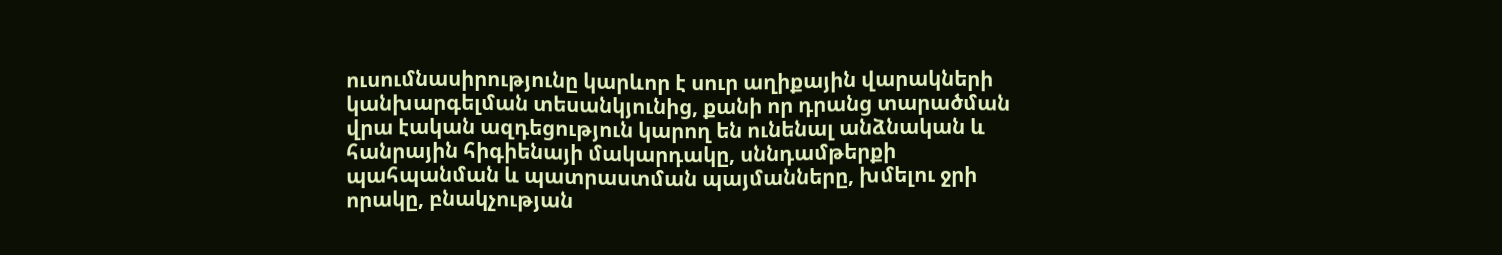ուսումնասիրությունը կարևոր է սուր աղիքային վարակների կանխարգելման տեսանկյունից, քանի որ դրանց տարածման վրա էական ազդեցություն կարող են ունենալ անձնական և հանրային հիգիենայի մակարդակը, սննդամթերքի պահպանման և պատրաստման պայմանները, խմելու ջրի որակը, բնակչության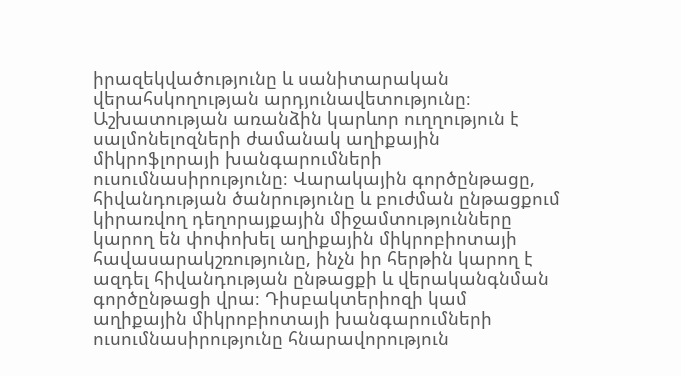իրազեկվածությունը և սանիտարական վերահսկողության արդյունավետությունը։ Աշխատության առանձին կարևոր ուղղություն է սալմոնելոզների ժամանակ աղիքային միկրոֆլորայի խանգարումների ուսումնասիրությունը։ Վարակային գործընթացը, հիվանդության ծանրությունը և բուժման ընթացքում կիրառվող դեղորայքային միջամտությունները կարող են փոփոխել աղիքային միկրոբիոտայի հավասարակշռությունը, ինչն իր հերթին կարող է ազդել հիվանդության ընթացքի և վերականգնման գործընթացի վրա։ Դիսբակտերիոզի կամ աղիքային միկրոբիոտայի խանգարումների ուսումնասիրությունը հնարավորություն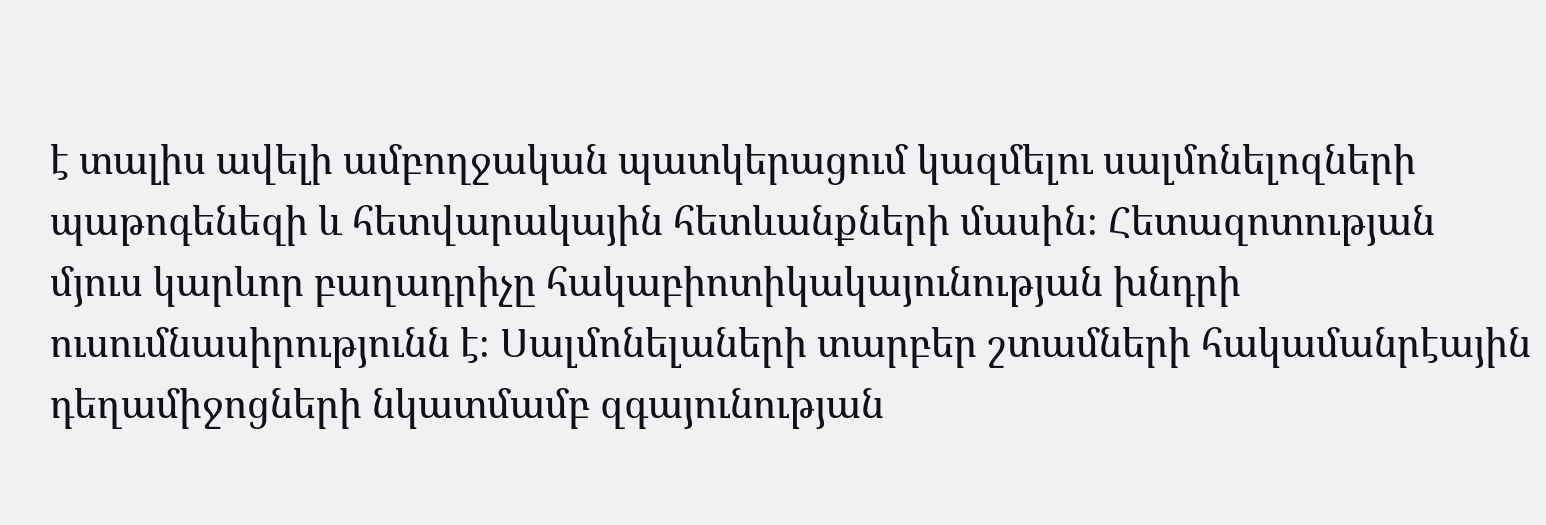է տալիս ավելի ամբողջական պատկերացում կազմելու սալմոնելոզների պաթոգենեզի և հետվարակային հետևանքների մասին։ Հետազոտության մյուս կարևոր բաղադրիչը հակաբիոտիկակայունության խնդրի ուսումնասիրությունն է։ Սալմոնելաների տարբեր շտամների հակամանրէային դեղամիջոցների նկատմամբ զգայունության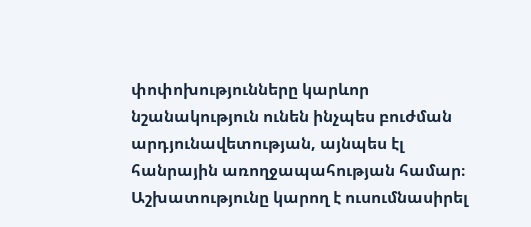փոփոխությունները կարևոր նշանակություն ունեն ինչպես բուժման արդյունավետության, այնպես էլ հանրային առողջապահության համար։ Աշխատությունը կարող է ուսումնասիրել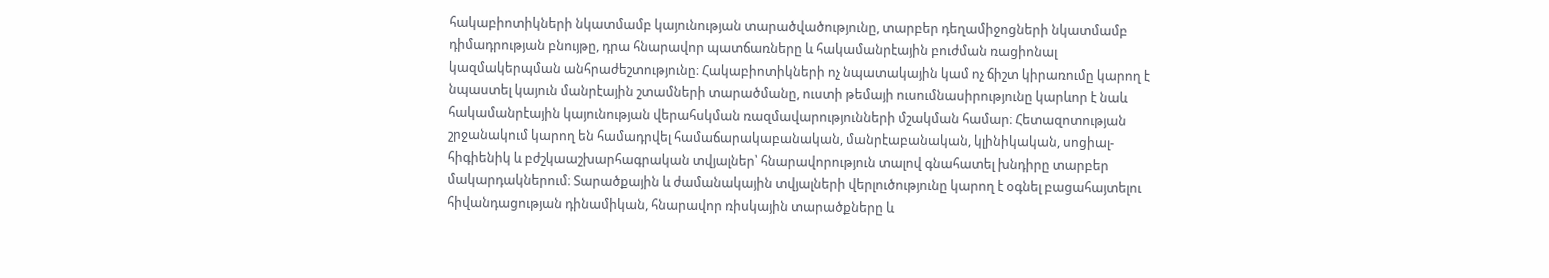հակաբիոտիկների նկատմամբ կայունության տարածվածությունը, տարբեր դեղամիջոցների նկատմամբ դիմադրության բնույթը, դրա հնարավոր պատճառները և հակամանրէային բուժման ռացիոնալ կազմակերպման անհրաժեշտությունը։ Հակաբիոտիկների ոչ նպատակային կամ ոչ ճիշտ կիրառումը կարող է նպաստել կայուն մանրէային շտամների տարածմանը, ուստի թեմայի ուսումնասիրությունը կարևոր է նաև հակամանրէային կայունության վերահսկման ռազմավարությունների մշակման համար։ Հետազոտության շրջանակում կարող են համադրվել համաճարակաբանական, մանրէաբանական, կլինիկական, սոցիալ-հիգիենիկ և բժշկաաշխարհագրական տվյալներ՝ հնարավորություն տալով գնահատել խնդիրը տարբեր մակարդակներում։ Տարածքային և ժամանակային տվյալների վերլուծությունը կարող է օգնել բացահայտելու հիվանդացության դինամիկան, հնարավոր ռիսկային տարածքները և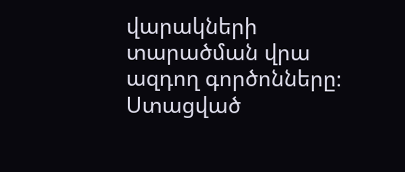վարակների տարածման վրա ազդող գործոնները։ Ստացված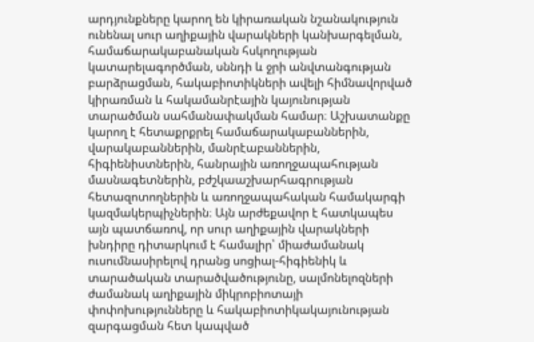արդյունքները կարող են կիրառական նշանակություն ունենալ սուր աղիքային վարակների կանխարգելման, համաճարակաբանական հսկողության կատարելագործման, սննդի և ջրի անվտանգության բարձրացման, հակաբիոտիկների ավելի հիմնավորված կիրառման և հակամանրէային կայունության տարածման սահմանափակման համար։ Աշխատանքը կարող է հետաքրքրել համաճարակաբաններին, վարակաբաններին, մանրէաբաններին, հիգիենիստներին, հանրային առողջապահության մասնագետներին, բժշկաաշխարհագրության հետազոտողներին և առողջապահական համակարգի կազմակերպիչներին։ Այն արժեքավոր է հատկապես այն պատճառով, որ սուր աղիքային վարակների խնդիրը դիտարկում է համալիր՝ միաժամանակ ուսումնասիրելով դրանց սոցիալ-հիգիենիկ և տարածական տարածվածությունը, սալմոնելոզների ժամանակ աղիքային միկրոբիոտայի փոփոխությունները և հակաբիոտիկակայունության զարգացման հետ կապված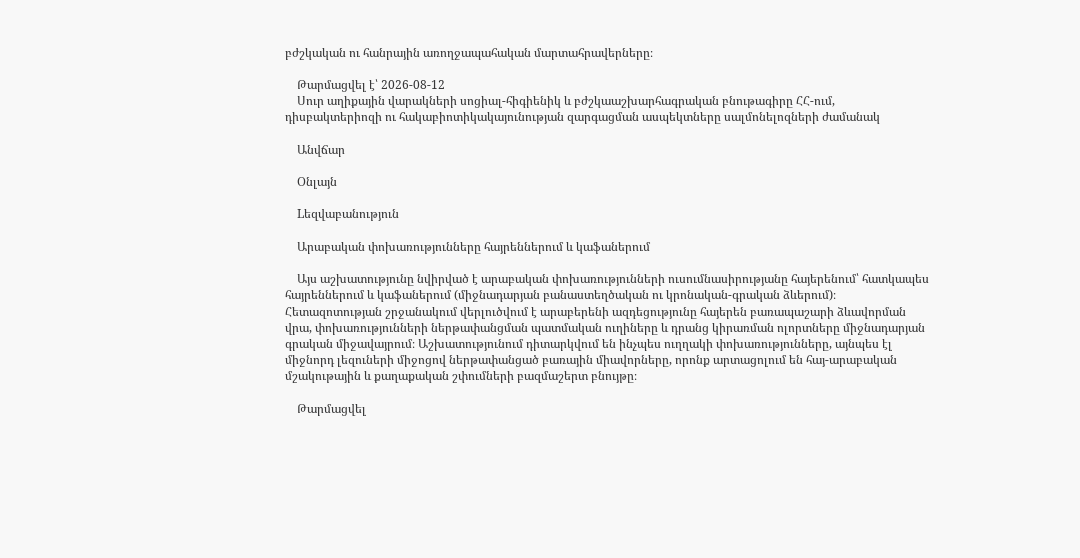բժշկական ու հանրային առողջապահական մարտահրավերները։

    Թարմացվել է՝ 2026-08-12
    Սուր աղիքային վարակների սոցիալ-հիգիենիկ և բժշկաաշխարհագրական բնութագիրը ՀՀ-ում, դիսբակտերիոզի ու հակաբիոտիկակայունության զարգացման ասպեկտները սալմոնելոզների ժամանակ

    Անվճար

    Օնլայն

    Lեզվաբանություն

    Արաբական փոխառությունները հայրեններում և կաֆաներում

    Այս աշխատությունը նվիրված է արաբական փոխառությունների ուսումնասիրությանը հայերենում՝ հատկապես հայրեններում և կաֆաներում (միջնադարյան բանաստեղծական ու կրոնական-գրական ձևերում)։ Հետազոտության շրջանակում վերլուծվում է արաբերենի ազդեցությունը հայերեն բառապաշարի ձևավորման վրա, փոխառությունների ներթափանցման պատմական ուղիները և դրանց կիրառման ոլորտները միջնադարյան գրական միջավայրում։ Աշխատությունում դիտարկվում են ինչպես ուղղակի փոխառությունները, այնպես էլ միջնորդ լեզուների միջոցով ներթափանցած բառային միավորները, որոնք արտացոլում են հայ-արաբական մշակութային և քաղաքական շփումների բազմաշերտ բնույթը։

    Թարմացվել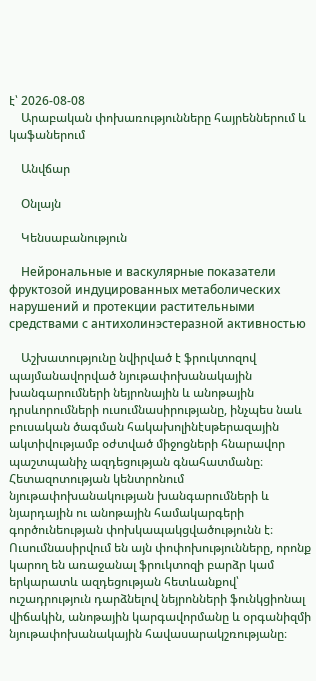է՝ 2026-08-08
    Արաբական փոխառությունները հայրեններում և կաֆաներում

    Անվճար

    Օնլայն

    Կենսաբանություն

    Нейрональные и васкулярные показатели фруктозой индуцированных метаболических нарушений и протекции растительными средствами с антихолинэстеразной активностью

    Աշխատությունը նվիրված է ֆրուկտոզով պայմանավորված նյութափոխանակային խանգարումների նեյրոնային և անոթային դրսևորումների ուսումնասիրությանը, ինչպես նաև բուսական ծագման հակախոլինէսթերազային ակտիվությամբ օժտված միջոցների հնարավոր պաշտպանիչ ազդեցության գնահատմանը։ Հետազոտության կենտրոնում նյութափոխանակության խանգարումների և նյարդային ու անոթային համակարգերի գործունեության փոխկապակցվածությունն է։ Ուսումնասիրվում են այն փոփոխությունները, որոնք կարող են առաջանալ ֆրուկտոզի բարձր կամ երկարատև ազդեցության հետևանքով՝ ուշադրություն դարձնելով նեյրոնների ֆունկցիոնալ վիճակին, անոթային կարգավորմանը և օրգանիզմի նյութափոխանակային հավասարակշռությանը։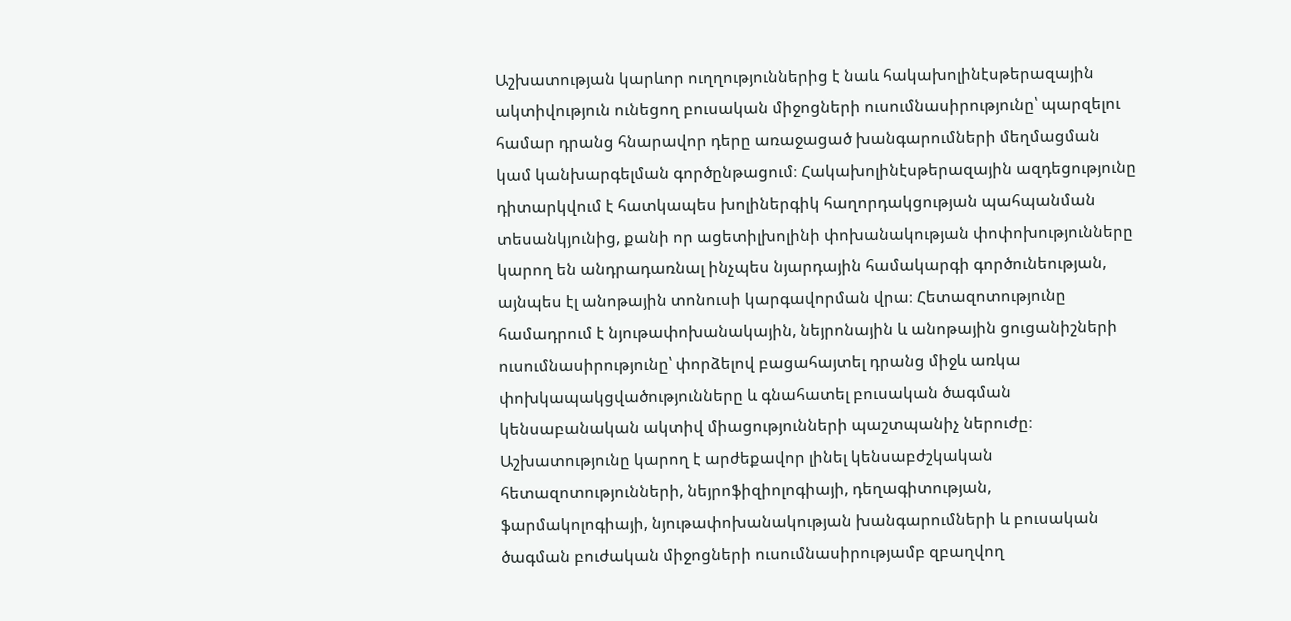Աշխատության կարևոր ուղղություններից է նաև հակախոլինէսթերազային ակտիվություն ունեցող բուսական միջոցների ուսումնասիրությունը՝ պարզելու համար դրանց հնարավոր դերը առաջացած խանգարումների մեղմացման կամ կանխարգելման գործընթացում։ Հակախոլինէսթերազային ազդեցությունը դիտարկվում է հատկապես խոլիներգիկ հաղորդակցության պահպանման տեսանկյունից, քանի որ ացետիլխոլինի փոխանակության փոփոխությունները կարող են անդրադառնալ ինչպես նյարդային համակարգի գործունեության, այնպես էլ անոթային տոնուսի կարգավորման վրա։ Հետազոտությունը համադրում է նյութափոխանակային, նեյրոնային և անոթային ցուցանիշների ուսումնասիրությունը՝ փորձելով բացահայտել դրանց միջև առկա փոխկապակցվածությունները և գնահատել բուսական ծագման կենսաբանական ակտիվ միացությունների պաշտպանիչ ներուժը։ Աշխատությունը կարող է արժեքավոր լինել կենսաբժշկական հետազոտությունների, նեյրոֆիզիոլոգիայի, դեղագիտության, ֆարմակոլոգիայի, նյութափոխանակության խանգարումների և բուսական ծագման բուժական միջոցների ուսումնասիրությամբ զբաղվող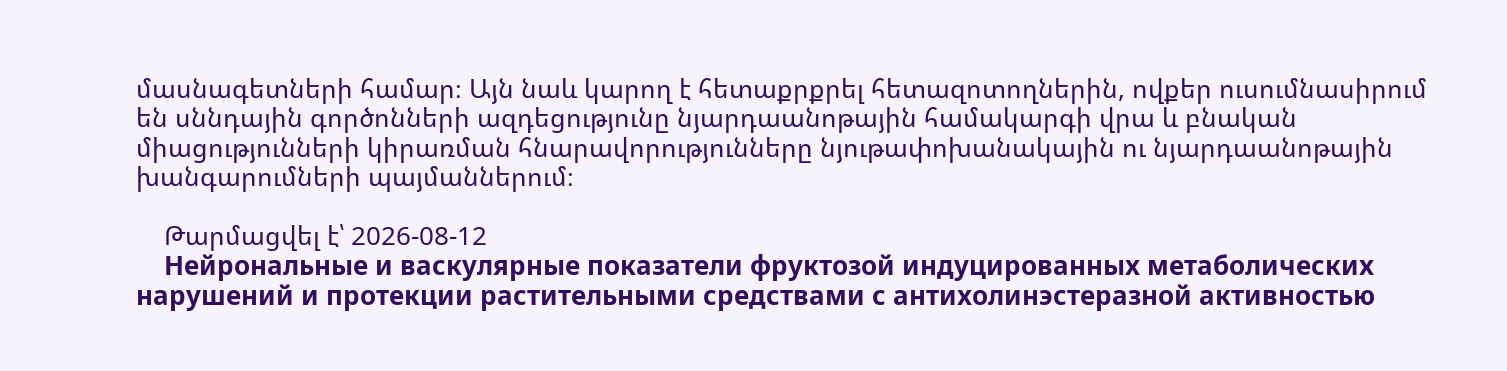մասնագետների համար։ Այն նաև կարող է հետաքրքրել հետազոտողներին, ովքեր ուսումնասիրում են սննդային գործոնների ազդեցությունը նյարդաանոթային համակարգի վրա և բնական միացությունների կիրառման հնարավորությունները նյութափոխանակային ու նյարդաանոթային խանգարումների պայմաններում։

    Թարմացվել է՝ 2026-08-12
    Нейрональные и васкулярные показатели фруктозой индуцированных метаболических нарушений и протекции растительными средствами с антихолинэстеразной активностью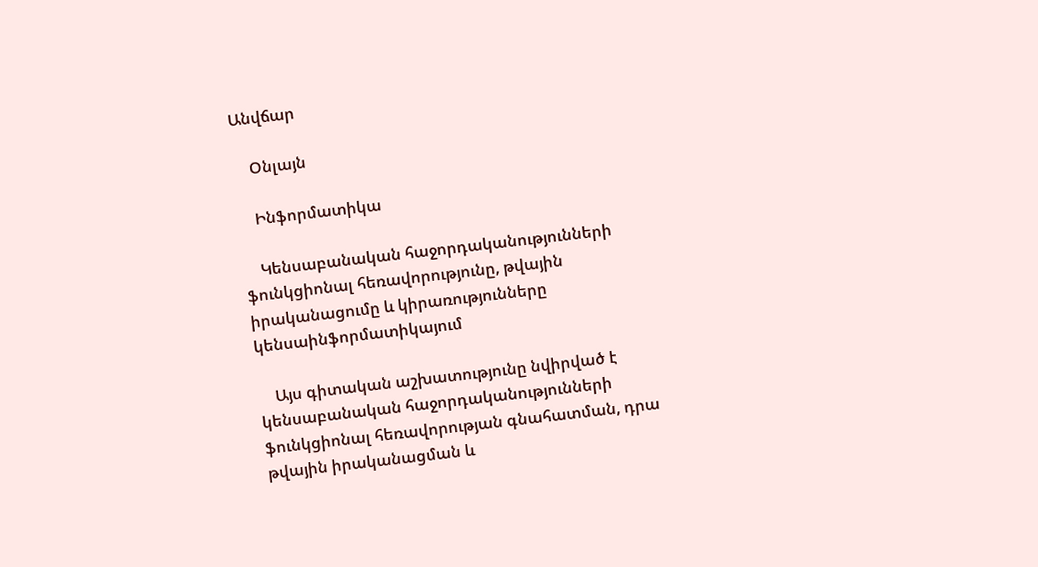Անվճար

    Օնլայն

    Ինֆորմատիկա

    Կենսաբանական հաջորդականությունների ֆունկցիոնալ հեռավորությունը, թվային իրականացումը և կիրառությունները կենսաինֆորմատիկայում

    Այս գիտական աշխատությունը նվիրված է կենսաբանական հաջորդականությունների ֆունկցիոնալ հեռավորության գնահատման, դրա թվային իրականացման և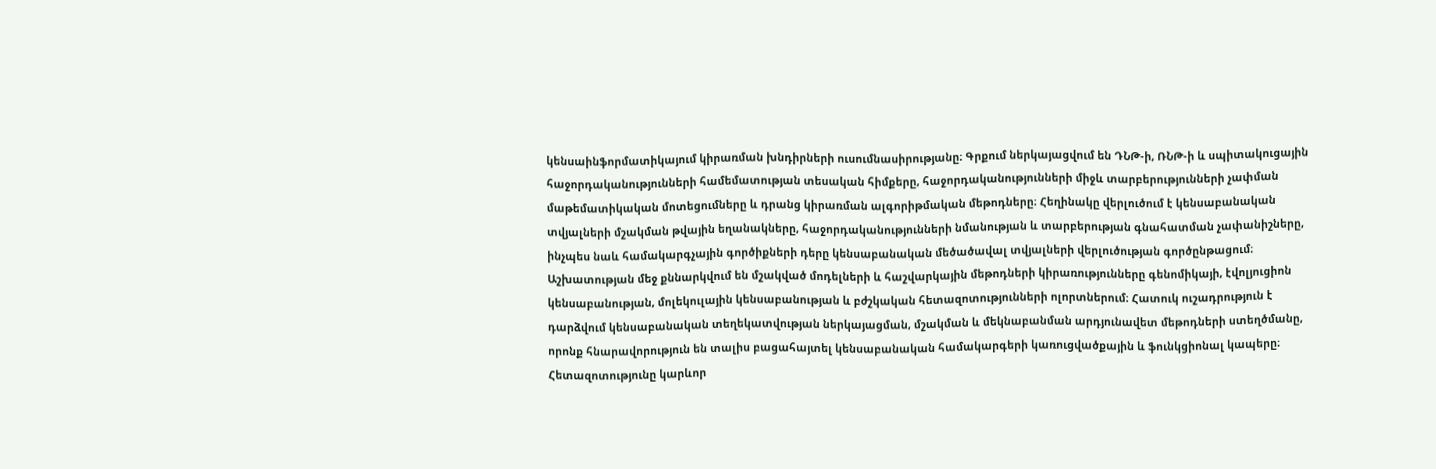կենսաինֆորմատիկայում կիրառման խնդիրների ուսումնասիրությանը։ Գրքում ներկայացվում են ԴՆԹ-ի, ՌՆԹ-ի և սպիտակուցային հաջորդականությունների համեմատության տեսական հիմքերը, հաջորդականությունների միջև տարբերությունների չափման մաթեմատիկական մոտեցումները և դրանց կիրառման ալգորիթմական մեթոդները։ Հեղինակը վերլուծում է կենսաբանական տվյալների մշակման թվային եղանակները, հաջորդականությունների նմանության և տարբերության գնահատման չափանիշները, ինչպես նաև համակարգչային գործիքների դերը կենսաբանական մեծածավալ տվյալների վերլուծության գործընթացում։ Աշխատության մեջ քննարկվում են մշակված մոդելների և հաշվարկային մեթոդների կիրառությունները գենոմիկայի, էվոլյուցիոն կենսաբանության, մոլեկուլային կենսաբանության և բժշկական հետազոտությունների ոլորտներում։ Հատուկ ուշադրություն է դարձվում կենսաբանական տեղեկատվության ներկայացման, մշակման և մեկնաբանման արդյունավետ մեթոդների ստեղծմանը, որոնք հնարավորություն են տալիս բացահայտել կենսաբանական համակարգերի կառուցվածքային և ֆունկցիոնալ կապերը։ Հետազոտությունը կարևոր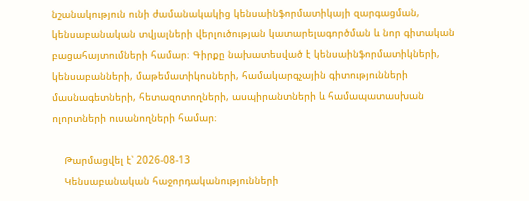նշանակություն ունի ժամանակակից կենսաինֆորմատիկայի զարգացման, կենսաբանական տվյալների վերլուծության կատարելագործման և նոր գիտական բացահայտումների համար։ Գիրքը նախատեսված է կենսաինֆորմատիկների, կենսաբանների, մաթեմատիկոսների, համակարգչային գիտությունների մասնագետների, հետազոտողների, ասպիրանտների և համապատասխան ոլորտների ուսանողների համար։

    Թարմացվել է՝ 2026-08-13
    Կենսաբանական հաջորդականությունների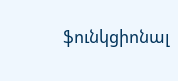ֆունկցիոնալ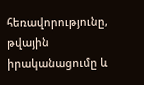հեռավորությունը, թվային իրականացումը և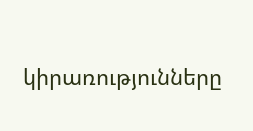կիրառությունները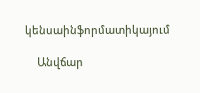կենսաինֆորմատիկայում

    Անվճար